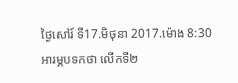ថ្ងៃសៅរ៍ ទី17.មិថុនា 2017.ម៉ោង 8:30
អារម្ភបទកថា លើកទី២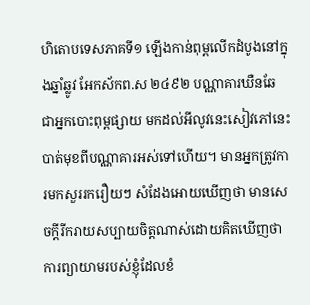ហិតោបទេសភាគទី១ ឡើងកាន់ពុម្ពលើកដំបូងនៅក្នុងឆ្នាំឆ្លូវ អែកស័កព.ស ២៤៩២ បណ្ណាគារឃឺនឆែ ជាអ្នកបោះពុម្ពផ្សាយ មកដល់អីលូវនេះសៀវភៅនេះ បាត់មុខពីបណ្ណាគារអស់ទៅហើយ។ មានអ្នកត្រូវការមកសួររករឿយៗ សំដែងអោយឃើញថា មានសេចក្ដីរីករាយសប្បាយចិត្ដណាស់ដោយគិតឃើញថា ការព្យាយាមរបស់ខ្ញុំដែលខំ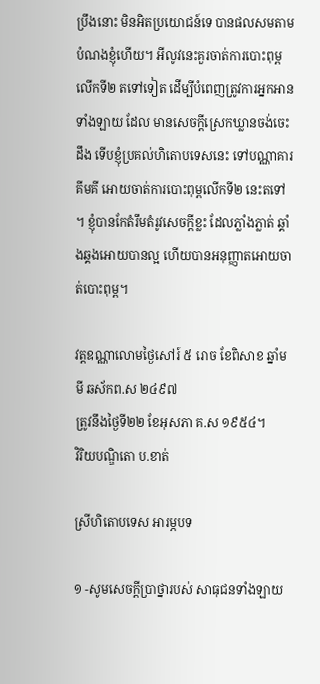ប្រឹងនោះ មិនអិតប្រយោជន៍ទេ បានផលសមតាមបំណងខ្ញុំហើយ។ អីលូវនេះគួរចាត់ការបោះពុម្ពលើកទី២ តទៅទៀត ដើម្បីបំពេញត្រូវការអ្នកអានទាំងឡាយ ដែល មានសេចក្ដីស្រេកឃ្លានចង់ចេះដឹង ទើបខ្ញុំប្រគល់ហិតោបទេសនេះ ទៅបណ្ណាគារគីមគី អោយចាត់ការបោះពុម្ពលើកទី២ នេះតទៅ។ ខ្ញុំបានកែតំរឹមតំរូវសេចក្ដីខ្លះ ដែលភ្លាំងភ្លាត់ ឆ្គាំងឆ្គងអោយបានល្អ ហើយបានអនុញ្ញាតអោយចាត់បោះពុម្ព។

វត្ដឧណ្ណាលោមថ្ងៃសៅរ៍ ៥ រោច ខែពិសាខ ឆ្នាំមមី ឆស័កព.ស ២៤៩៧
ត្រូវនឹងថ្ងៃទី២២ ខែអុសភា គ.ស ១៩៥៤។
វិរិយបណ្ឌិតោ ប.ខាត់

ស្រីហិតោបទេស អារម្ភបទ

១ -សូមសេចក្ដីប្រាថ្នារបស់ សាធុជនទាំងឡាយ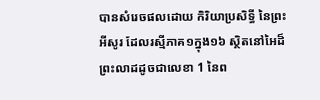បានសំរេចផលដោយ កិរិយាប្រសិទ្ធី នៃព្រះអីសូរ ដែលរស្មីភាគ១ក្នុង១៦ ស្ថិតនៅអៃដ៏ព្រះលាដដូចជាលេខា 1 នៃព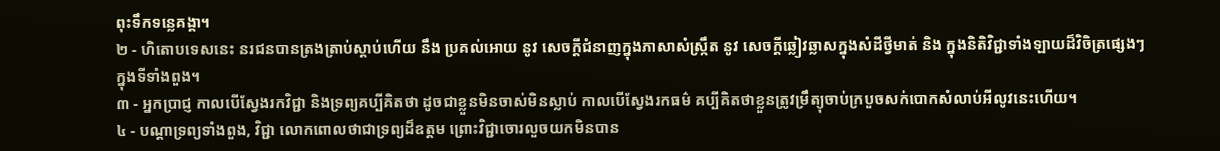ពុះទឹកទន្លេគង្គា។
២ - ហិតោបទេសនេះ នរជនបានត្រងត្រាប់ស្ដាប់ហើយ នឹង ប្រគល់អោយ នូវ សេចក្ដីជំនាញក្នុងភាសាសំស្រ្កឹត នូវ សេចក្ដីឆ្លៀវឆ្លាសក្នុងសំដីថ្វីមាត់ និង ក្នុងនិតិវិជ្ជាទាំងឡាយដ៏វិចិត្រផ្សេងៗក្នុងទីទាំងពួង។
៣ - អ្នកប្រាជ្ញ កាលបើស្វែងរកវិជ្ជា និងទ្រព្យគប្បីគិតថា ដូចជាខ្លួនមិនចាស់មិនស្លាប់ កាលបើស្វែងរកធម៌ គប្បីគិតថាខ្លួនត្រូវម្រឹត្យុចាប់ក្របួចសក់បោកសំលាប់អីលូវនេះហើយ។
៤ - បណ្ដាទ្រព្យទាំងពួង, វិជ្ជា លោកពោលថាជាទ្រព្យដ៏ឧត្ដម ព្រោះវិជ្ជាចោរលួចយកមិនបាន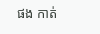ផង កាត់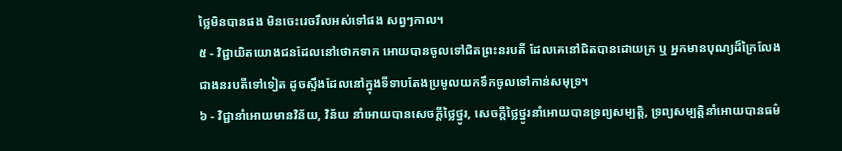ថ្លៃមិនបានផង មិនចេះរេចរឹលអស់ទៅផង សព្វៗកាល។
៥ - វិជ្ជាយិតយោងជនដែលនៅថោកទាក អោយបានចូលទៅជិតព្រះនរបតី ដែលគេនៅជិតបានដោយក្រ ឬ អ្នកមានបុណ្យដ៏ក្រៃលែងជាងនរបតីទៅទៀត ដូចស្ទឹងដែលនៅក្នុងទីទាបតែងប្រមូលយកទឹកចូលទៅកាន់សមុទ្រ។
៦ - វិជ្ជានាំអោយមានវិន័យ, វិន័យ នាំអោយបានសេចក្ដីថ្លៃថ្នូរ, សេចក្ដីថ្លៃថ្នូរនាំអោយបានទ្រព្យសម្បត្ដិ, ទ្រព្យសម្បត្ដិនាំអោយបានធម៌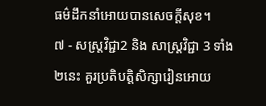ធម៌ដឹកនាំអោយបានសេចក្ដីសុខ។
៧ - សស្រ្ដវិជ្ជា2 និង សាស្រ្ដវិជ្ជា 3 ទាំង២នេះ គួរប្រតិបត្ដិសិក្សារៀនអោយ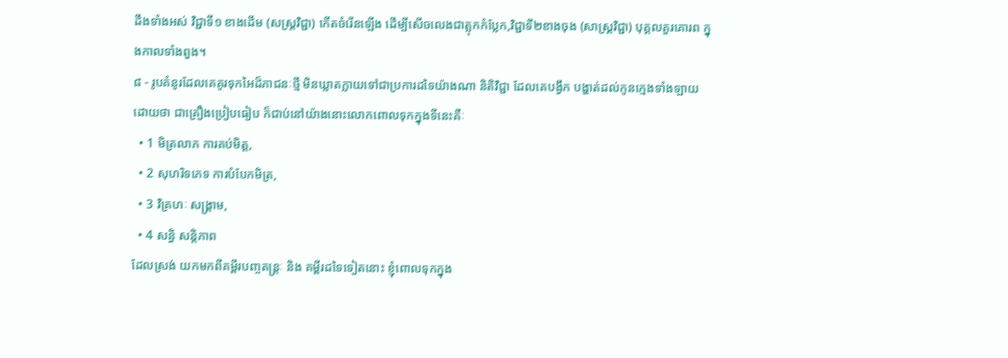ដឹងទាំងអស់ វិជ្ជាទី១ ខាងដើម (សស្រ្ដវិជ្ជា) កើតចំរើនឡើង ដើម្បីសើចលេងជាត្លុកកំប្លែក,វិជ្ជាទី២ខាងចុង (សាស្រ្ដវិជ្ជា) បុគ្គលគួរគោរព ក្នុងកាលទាំងពួង។
៨ - រូបគំនូរដែលគេគូរទុកអៃដ៏ភាជនៈថ្មី មិនឃ្លាតក្លាយទៅជាប្រការដទៃយ៉ាងណា និតិវិជ្ជា ដែលគេបង្វឹក បង្ហាត់ដល់កូនក្មេងទាំងឡាយដោយថា ជាគ្រឿងប្រៀបធៀប ក៏ជាប់នៅយ៉ាងនោះលោកពោលទុកក្នុងទីនេះគឺៈ
  • 1 មិត្រលាភ ការគប់មិត្ដ,
  • 2 សុហរិទភេទ ការបំបែកមិត្រ,
  • 3 វិគ្រហៈ សង្រ្គាម,
  • 4 សន្ធិ សន្ដិភាព
ដែលស្រង់ យកមកពីគម្ពីរបញ្ចតន្រ្ដៈ និង គម្ពីរដទៃទៀតនោះ ខ្ញុំពោលទុកក្នុង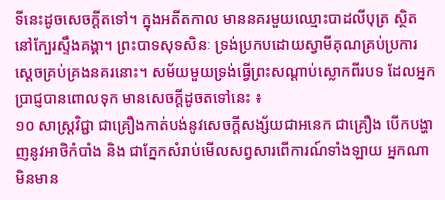ទីនេះដូចសេចក្ដីតទៅ។ ក្នុងអតីតកាល មាននគរមួយឈ្មោះបាដលីបុត្រ ស្ថិតនៅក្បែរស្ទឹងគង្គា។ ព្រះបាទសុទសិនៈ ទ្រង់ប្រកបដោយស្វាមីគុណគ្រប់ប្រការ ស្ដេចគ្រប់គ្រងនគរនោះ។ សម័យមួយទ្រង់ធ្វើព្រះសណ្ដាប់ស្លោកពីរបទ ដែលអ្នកប្រាជ្ញបានពោលទុក មានសេចក្ដីដូចតទៅនេះ ៖
១០ សាស្រ្ដវិជ្ជា ជាគ្រឿងកាត់បង់នូវសេចក្ដីសង្ស័យជាអនេក ជាគ្រឿង បើកបង្ហាញនូវអាថិកំបាំង និង ជាភ្នែកសំរាប់មើលសព្វសារពើការណ៍ទាំងឡាយ អ្នកណាមិនមាន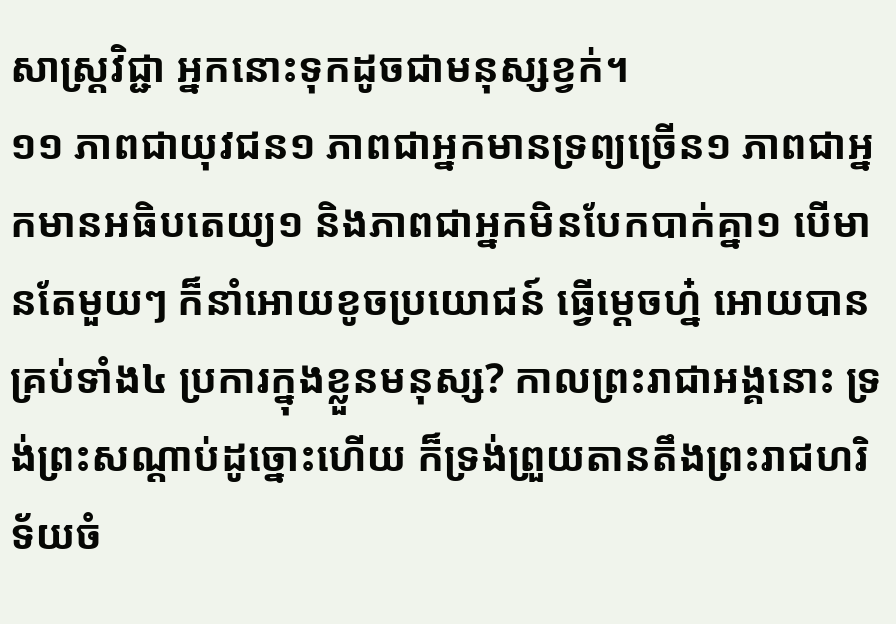សាស្រ្ដវិជ្ជា អ្នកនោះទុកដូចជាមនុស្សខ្វក់។
១១ ភាពជាយុវជន១ ភាពជាអ្នកមានទ្រព្យច្រើន១ ភាពជាអ្នកមានអធិបតេយ្យ១ និងភាពជាអ្នកមិនបែកបាក់គ្នា១ បើមានតែមួយៗ ក៏នាំអោយខូចប្រយោជន៍ ធ្វើម្ដេចហ្ន៎ អោយបានគ្រប់ទាំង៤ ប្រការក្នុងខ្លួនមនុស្ស? កាលព្រះរាជាអង្គនោះ ទ្រង់ព្រះសណ្ដាប់ដូច្នោះហើយ ក៏ទ្រង់ព្រួយតានតឹងព្រះរាជហរិទ័យចំ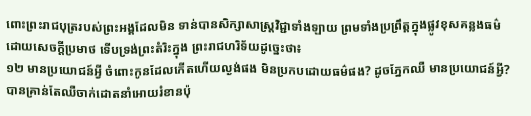ពោះព្រះរាជបុត្ររបស់ព្រះអង្គដែលមិន ទាន់បានសិក្សាសាស្រ្ដវិជ្ជាទាំងឡាយ ព្រមទាំងប្រព្រឹត្ដក្នុងផ្លូវខុសគន្លងធម៌ដោយសេចក្ដីប្រមាថ ទើបទ្រង់ព្រះតំរិះក្នុង ព្រះរាជហរិទ័យដូច្នេះថា៖
១២ មានប្រយោជន៍អ្វី ចំពោះកូនដែលកើតហើយល្ងង់ផង មិនប្រកបដោយធម៌ផង? ដូចភ្នែកឈឺ មានប្រយោជន៍អ្វី? បានគ្រាន់តែឈឺចាក់ដោតនាំអោយរំខានប៉ុ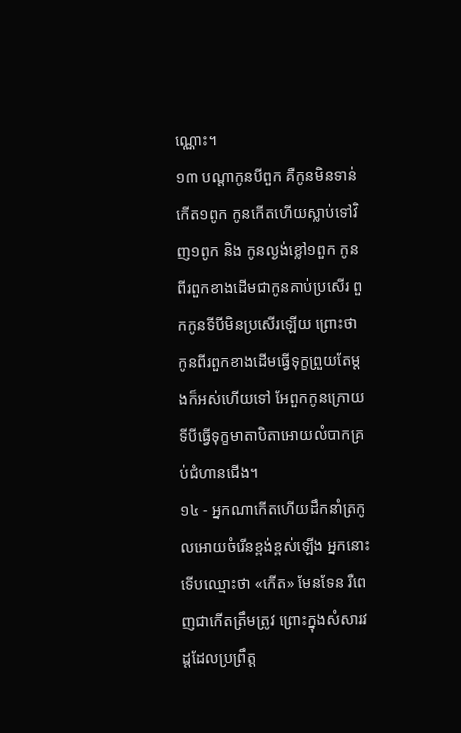ណ្ណោះ។
១៣ បណ្ដាកូនបីពួក គឺកូនមិនទាន់កើត១ពូក កូនកើតហើយស្លាប់ទៅវិញ១ពូក និង កូនល្ងង់ខ្លៅ១ពួក កូនពីរពួកខាងដើមជាកូនគាប់ប្រសើរ ពួកកូនទីបីមិនប្រសើរឡើយ ព្រោះថា កូនពីរពួកខាងដើមធ្វើទុក្ខព្រួយតែម្ដងក៏អស់ហើយទៅ អែពួកកូនក្រោយទីបីធ្វើទុក្ខមាតាបិតាអោយលំបាកគ្រប់ជំហានជើង។
១៤ - អ្នកណាកើតហើយដឹកនាំត្រកូលអោយចំរើនខ្ពង់ខ្ពស់ឡើង អ្នកនោះទើបឈ្មោះថា «កើត» មែនទែន រឺពេញជាកើតត្រឹមត្រូវ ព្រោះក្នុងសំសារវដ្ដដែលប្រព្រឹត្ដ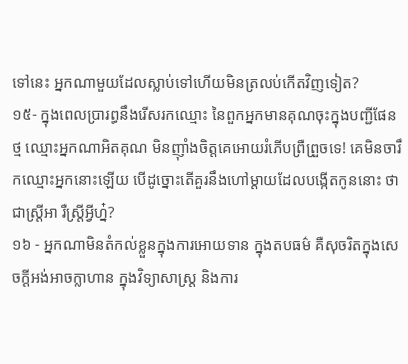ទៅនេះ អ្នកណាមួយដែលស្លាប់ទៅហើយមិនត្រលប់កើតវិញទៀត?
១៥- ក្នុងពេលប្រារព្ធនឹងរើសរកឈ្មោះ នៃពួកអ្នកមានគុណចុះក្នុងបញ្ជីផែនថ្ម ឈ្មោះអ្នកណាអិតគុណ មិនញ៉ាំងចិត្ដគេអោយរំភើបព្រឺព្រួចទេ! គេមិនចារឹកឈ្មោះអ្នកនោះឡើយ បើដូច្នោះតើគួរនឹងហៅម្ដាយដែលបង្កើតកូននោះ ថាជាស្រ្ដីអា រឺស្រ្ដីអ្វីហ្ន៎?
១៦ - អ្នកណាមិនតំកល់ខ្លួនក្នុងការអោយទាន ក្នុងតបធម៌ គឺសុចរិតក្នុងសេចក្ដីអង់អាចក្លាហាន ក្នុងវិទ្យាសាស្រ្ដ និងការ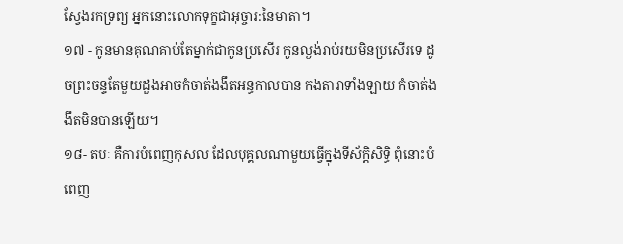ស្វែងរកទ្រព្យ អ្នកនោះលោកទុក្ខជាអុច្ចារ:នៃមាតា។
១៧ - កូនមានគុណគាប់តែម្នាក់ជាកូនប្រសើរ កូនល្ងង់រាប់រយមិនប្រសើរទេ ដូចព្រះចន្ទតែមួយដួងអាចកំចាត់ងងឹតអន្ធកាលបាន កងតារាទាំងឡាយ កំចាត់ងងឹតមិនបានឡើយ។
១៨- តបៈ គឺការបំពេញកុសល ដែលបុគ្គលណាមួយធ្វើក្នុងទីស័ក្ដិសិទ្ធិ ពុំនោះបំពេញ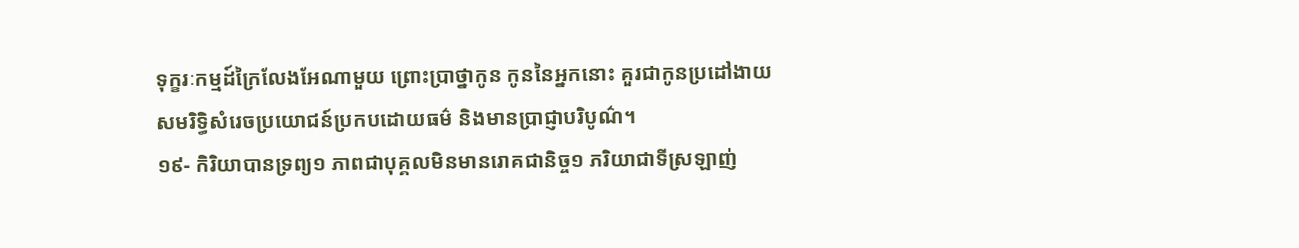ទុក្ខរៈកម្មដ៍ក្រៃលែងអែណាមួយ ព្រោះប្រាថ្នាកូន កូននៃអ្នកនោះ គួរជាកូនប្រដៅងាយ សមរិទ្ធិសំរេចប្រយោជន៍ប្រកបដោយធម៌ និងមានប្រាជ្ញាបរិបូណ៌។
១៩- កិរិយាបានទ្រព្យ១ ភាពជាបុគ្គលមិនមានរោគជានិច្ច១ ភរិយាជាទីស្រឡាញ់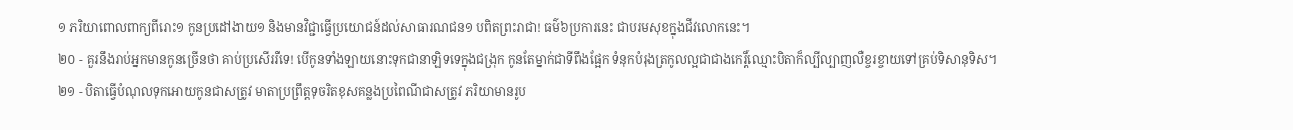១ ភរិយាពោលពាក្យពីរោះ១ កូនប្រដៅងាយ១ និងមានវិជ្ជាធ្វើប្រយោជន៍ដល់សាធារណជន១ បពិតព្រះរាជា! ធម៌៦ប្រការនេះ ជាបរមសុខក្នុងជីវលោកនេះ។
២០ - គួរនឹងរាប់អ្នកមានកូនច្រើនថា គាប់ប្រសើររឺទេ! បើកូនទាំងឡាយនោះទុកជានាឡិទទេក្នុងជង្រុក កូនតែម្នាក់ជាទីពឹងផ្អែក ទំនុកបំរុងត្រកូលល្អជាជាងកេរ្ដិ៍ឈ្មោះបិតាក៏ល្បីល្បាញលឺខ្ចរខ្ចាយទៅគ្រប់ទិសានុទិស។
២១ - បិតាធ្វើបំណុលទុកអោយកូនជាសត្រូវ មាតាប្រព្រឹត្ដទុចរិតខុសគន្លងប្រពៃណីជាសត្រូវ ភរិយាមានរូប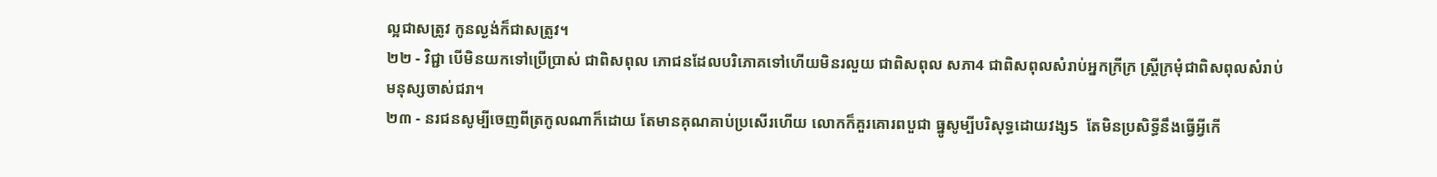ល្អជាសត្រូវ កូនល្ងង់ក៏ជាសត្រូវ។
២២ - វិជ្ជា បើមិនយកទៅប្រើប្រាស់ ជាពិសពុល ភោជនដែលបរិភោគទៅហើយមិនរលួយ ជាពិសពុល សភា4 ជាពិសពុលសំរាប់អ្នកក្រីក្រ ស្រ្ដីក្រមុំជាពិសពុលសំរាប់មនុស្សចាស់ជរា។
២៣ - នរជនសូម្បីចេញពីត្រកូលណាក៏ដោយ តែមានគុណគាប់ប្រសើរហើយ លោកក៏គួរគោរពបួជា ធ្នូសូម្បីបរិសុទ្ធដោយវង្ស5  តែមិនប្រសិទ្ធីនឹងធ្វើអ្វីកើ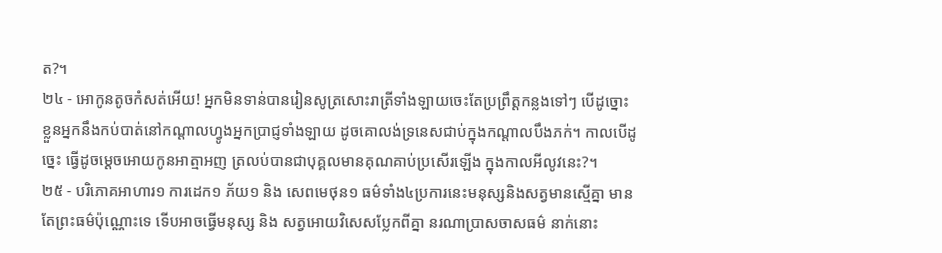ត?។
២៤ - អោកូនតូចកំសត់អើយ! អ្នកមិនទាន់បានរៀនសូត្រសោះរាត្រីទាំងឡាយចេះតែប្រព្រឹត្ដកន្លងទៅៗ បើដូច្នោះ ខ្លួនអ្នកនឹងកប់បាត់នៅកណ្ដាលហ្វូងអ្នកប្រាជ្ញទាំងឡាយ ដូចគោលង់ទ្រនេសជាប់ក្នុងកណ្ដាលបឹងភក់។ កាលបើដូច្នេះ ធ្វើដូចម្ដេចអោយកូនអាត្មាអញ ត្រលប់បានជាបុគ្គលមានគុណគាប់ប្រសើរឡើង ក្នុងកាលអីលូវនេះ?។
២៥ - បរិភោគអាហារ១ ការដេក១ ភ័យ១ និង សេពមេថុន១ ធម៌ទាំង៤ប្រការនេះមនុស្សនិងសត្វមានស្មើគ្នា មានតែព្រះធម៌ប៉ុណ្ណោះទេ ទើបអាចធ្វើមនុស្ស និង សត្វអោយវិសេសប្លែកពីគ្នា នរណាប្រាសចាសធម៌ នាក់នោះ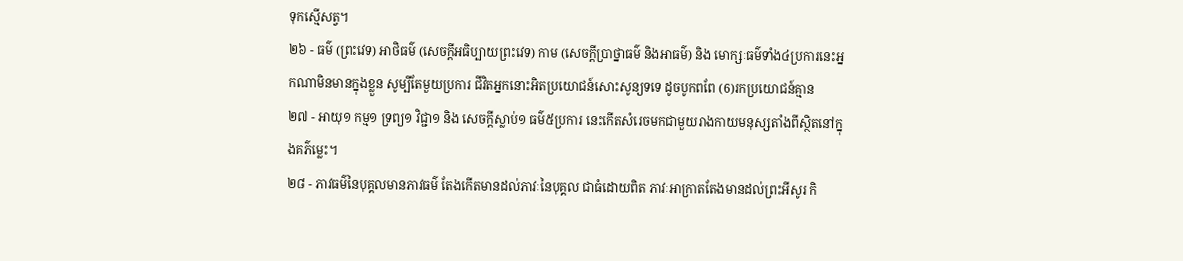ទុកស្មើសត្វ។
២៦ - ធម៌ (ព្រះវេទ) អាថិធម៌ (សេចក្ដីអធិប្បាយព្រះវេទ) កាម (សេចក្ដីប្រាថ្នាធម៌ និងអាធម៌) និង មោក្សៈធម៌ទាំង៤ប្រការនេះអ្នកណាមិនមានក្នុងខ្លួន សូម្បីតែមួយប្រការ ជីវិតអ្នកនោះអិតប្រយោជន៍សោះសូន្យទទេ ដូចបូកពពែ (6)រកប្រយោជន៍គ្មាន
២៧ - អាយុ១ កម្ម១ ទ្រព្យ១ វិជ្ជា១ និង សេចក្ដីស្លាប់១ ធម៌៥ប្រការ នេះកើតសំរេចមកជាមួយរាងកាយមនុស្សតាំងពីស្ថិតនៅក្នុងគភ៌ម្លេះ។
២៨ - ភាវធម៌នៃបុគ្គលមានភាវធម៌ តែងកើតមានដល់ភាវៈនៃបុគ្គល ជាធំដោយពិត ភាវៈអាក្រាតតែងមានដល់ព្រះអីសូរ កិ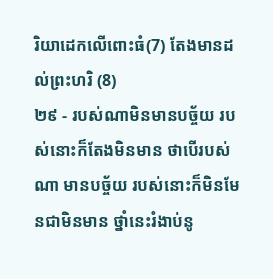រិយាដេកលើពោះធំ(7) តែងមានដល់ព្រះហរិ (8)
២៩ - របស់ណាមិនមានបច្ច័យ របស់នោះក៏តែងមិនមាន ថាបើរបស់ណា មានបច្ច័យ របស់នោះក៏មិនមែនជាមិនមាន ថ្នាំនេះរំងាប់នូ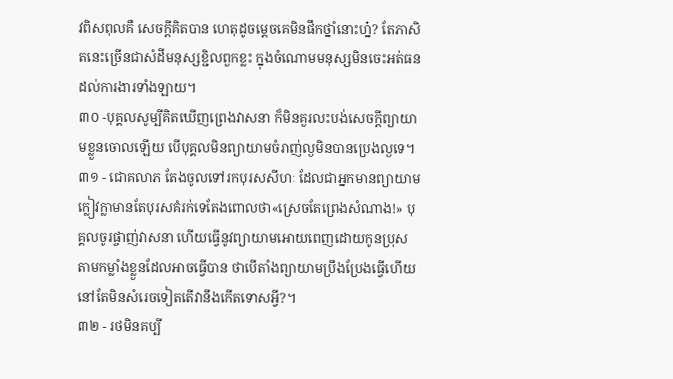វពិសពុលគឺ សេចក្ដីគិតបាន ហេតុដូចម្ដេចគេមិនផឹកថ្នាំនោះហ្ន៎? តែភាសិតនេះច្រើនជាសំដីមនុស្សខ្ជិលពួកខ្លះ ក្នុងចំណោមមនុស្សមិនចេះអត់ធនដល់ការងារទាំងឡាយ។
៣០ -បុគ្គលសូម្បីគិតឃើញព្រេងវាសនា ក៏មិនគួរលះបង់សេចក្ដីព្យាយាមខ្លួនចោលឡើយ បើបុគ្គលមិនព្យាយាមចំរាញ់ល្ងមិនបានប្រេងល្ងទេ។
៣១ - ជោគលាភ តែងចូលទៅរកបុរសសីហៈ ដែលជាអ្នកមានព្យាយាមក្លៀវក្លាមានតែបុរសគំរក់ទេតែងពោលថា«ស្រេចតែព្រេងសំណាង!» បុគ្គលចូរផ្ចាញ់វាសនា ហើយធ្វើនូវព្យាយាមអោយពេញដោយកូនប្រុស តាមកម្លាំងខ្លួនដែលអាចធ្វើបាន ថាបើតាំងព្យាយាមប្រឹងប្រែងធ្វើហើយ នៅតែមិនសំរេចទៀតតើវានឹងកើតទោសអ្វី?។
៣២ - រថមិនគប្បី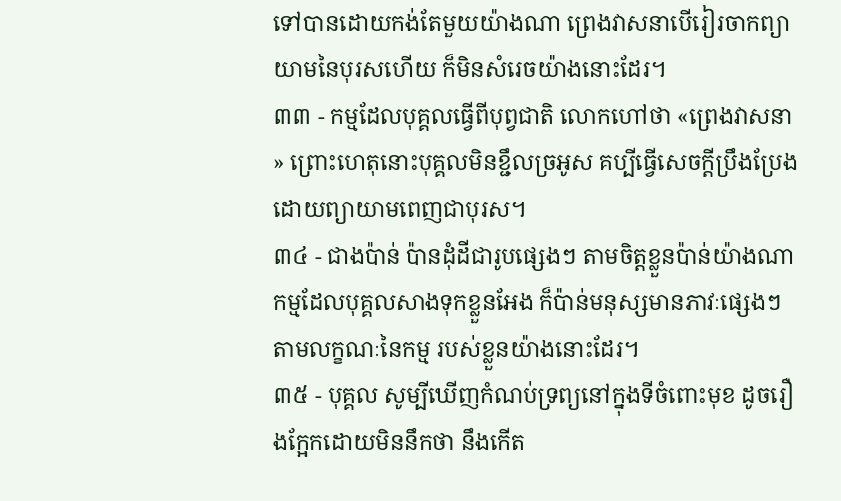ទៅបានដោយកង់តែមួយយ៉ាងណា ព្រេងវាសនាបើរៀរចាកព្យាយាមនៃបុរសហើយ ក៏មិនសំរេចយ៉ាងនោះដែរ។
៣៣ - កម្មដែលបុគ្គលធ្វើពីបុព្វជាតិ លោកហៅថា «ព្រេងវាសនា» ព្រោះហេតុនោះបុគ្គលមិនខ្ជឹលច្រអូស គប្បីធ្វើសេចក្ដីប្រឹងប្រែងដោយព្យាយាមពេញជាបុរស។
៣៤ - ជាងប៉ាន់ ប៉ានដុំដីជារូបផ្សេងៗ តាមចិត្ដខ្លួនប៉ាន់យ៉ាងណា កម្មដែលបុគ្គលសាងទុកខ្លួនអែង ក៏ប៉ាន់មនុស្សមានភាវៈផ្សេងៗ តាមលក្ខណៈនៃកម្ម របស់ខ្លួនយ៉ាងនោះដែរ។
៣៥ - បុគ្គល សូម្បីឃើញកំណប់ទ្រព្យនៅក្នុងទីចំពោះមុខ ដូចរឿងក្អែកដោយមិននឹកថា នឹងកើត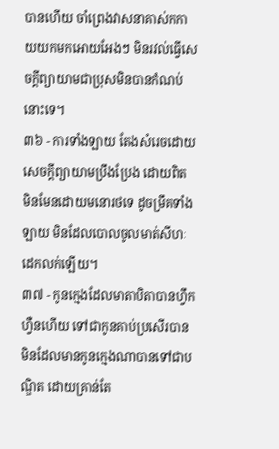បានហើយ ចាំព្រេងវាសនាគាស់កកាយយកមកអោយអែងៗ មិនរវល់ធ្វើសេចក្ដីព្យាយាមជាប្រុសមិនបានកំណប់នោះទេ។
៣៦ - ការទាំងឡាយ តែងសំរេចដោយសេចក្ដីព្យាយាមប្រឹងប្រែង ដោយពិត មិនមែនដោយមនោរថទេ ដូចម្រឹគទាំងឡាយ មិនដែលបោលចូលមាត់សីហៈដេកលក់ឡើយ។
៣៧ - កូនក្មេងដែលមាតាបិតាបានហ្វឹកហ្វឺនហើយ ទៅជាកូនគាប់ប្រសើរបានមិនដែលមានកូនក្មេងណាបានទៅជាបណ្ឌិត ដោយគ្រាន់តែ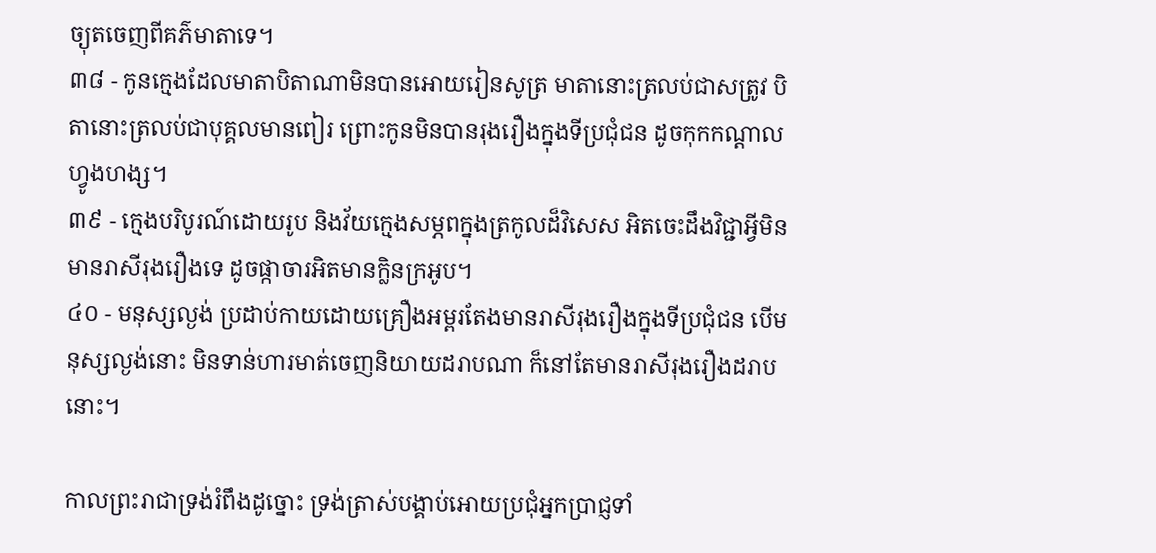ច្យុតចេញពីគភ៌មាតាទេ។
៣៨ - កូនក្មេងដែលមាតាបិតាណាមិនបានអោយរៀនសូត្រ មាតានោះត្រលប់ជាសត្រូវ បិតានោះត្រលប់ជាបុគ្គលមានពៀរ ព្រោះកូនមិនបានរុងរឿងក្នុងទីប្រជុំជន ដូចកុកកណ្ដាលហ្វូងហង្ស។
៣៩ - ក្មេងបរិបូរណ៍ដោយរូប និងវ័យក្មេងសម្ភពក្នុងត្រកូលដ៏វិសេស អិតចេះដឹងវិជ្ជាអ្វីមិនមានរាសីរុងរឿងទេ ដូចផ្កាចារអិតមានក្លិនក្រអូប។
៤០ - មនុស្សល្ងង់ ប្រដាប់កាយដោយគ្រឿងអម្ពរតែងមានរាសីរុងរឿងក្នុងទីប្រជុំជន បើមនុស្សល្ងង់នោះ មិនទាន់ហារមាត់ចេញនិយាយដរាបណា ក៏នៅតែមានរាសីរុងរឿងដរាបនោះ។

កាលព្រះរាជាទ្រង់រំពឹងដូច្នោះ ទ្រង់ត្រាស់បង្គាប់អោយប្រជុំអ្នកប្រាជ្ញទាំ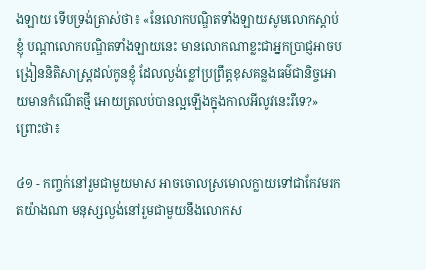ងឡាយ ទើបទ្រង់ត្រាស់ថា៖ «នែលោកបណ្ឌិតទាំងឡាយសូមលោកស្ដាប់ខ្ញុំ បណ្ដាលោកបណ្ឌិតទាំងឡាយនេះ មានលោកណាខ្លះជាអ្នកប្រាជ្ញអាចបង្រៀននិតិសាស្រ្ដដល់កូនខ្ញុំ ដែលល្ងង់ខ្លៅប្រព្រឹត្ដខុសគន្លងធម៌ជានិច្ចអោយមានកំណើតថ្មី អោយត្រលប់បានល្អឡើងក្នុងកាលអីលូវនេះរឺទេ?» ព្រោះថា៖

៤១ - កញ្ចក់នៅរួមជាមួយមាស អាចចោលស្រមោលក្លាយទៅជាកែវមរកតយ៉ាងណា មនុស្សល្ងង់នៅរួមជាមួយនឹងលោកស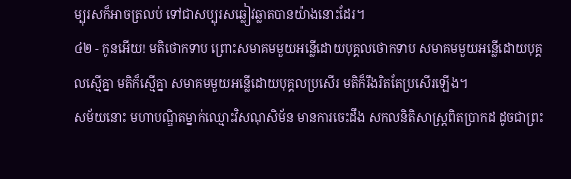ម្បុរសក៏អាចត្រលប់ ទៅជាសប្បុរសឆ្លៀវឆ្លាតបានយ៉ាងនោះដែរ។
៤២ - កូនអើយ! មតិថោកទាប ព្រោះសមាគមមួយអន្លើដោយបុគ្គលថោកទាប សមាគមមួយអន្លើដោយបុគ្គលស្មើគ្នា មតិក៏ស្មើគ្នា សមាគមមួយអន្លើដោយបុគ្គលប្រសើរ មតិក៏រឹងរិតតែប្រសើរឡើង។
សម័យនោះ មហាបណ្ឌិតម្នាក់ឈ្មោះវិសណុសិម័ន មានការចេះដឹង សកលនិតិសាស្រ្ដពិតប្រាកដ ដូចជាព្រះ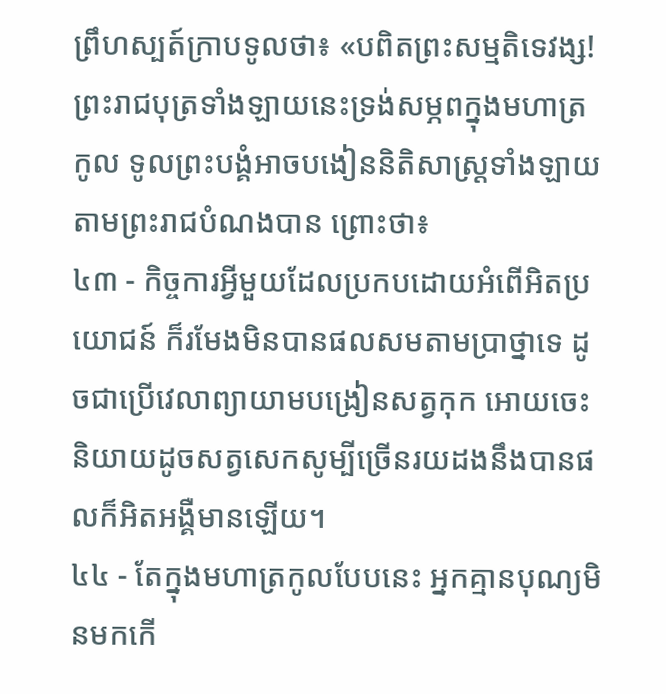ព្រឹហស្បត៍ក្រាបទូលថា៖ «បពិតព្រះសម្មតិទេវង្ស! ព្រះរាជបុត្រទាំងឡាយនេះទ្រង់សម្ភពក្នុងមហាត្រកូល ទូលព្រះបង្គំអាចបងៀននិតិសាស្រ្ដទាំងឡាយតាមព្រះរាជបំណងបាន ព្រោះថា៖
៤៣ - កិច្ចការអ្វីមួយដែលប្រកបដោយអំពើអិតប្រយោជន៍ ក៏រមែងមិនបានផលសមតាមប្រាថ្នាទេ ដូចជាប្រើវេលាព្យាយាមបង្រៀនសត្វកុក អោយចេះនិយាយដូចសត្វសេកសូម្បីច្រើនរយដងនឹងបានផលក៏អិតអង្គឺមានឡើយ។
៤៤ - តែក្នុងមហាត្រកូលបែបនេះ អ្នកគ្មានបុណ្យមិនមកកើ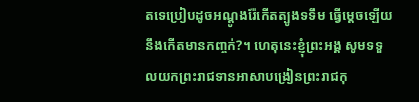តទេប្រៀបដូចអណ្ដូងរ៉ែកើតត្បូងទទឹម ធ្វើម្ដេចឡើយនឹងកើតមានកពា្ចក់?។ ហេតុនេះខ្ញុំព្រះអង្គ សូមទទួលយកព្រះរាជទានអាសាបង្រៀនព្រះរាជកុ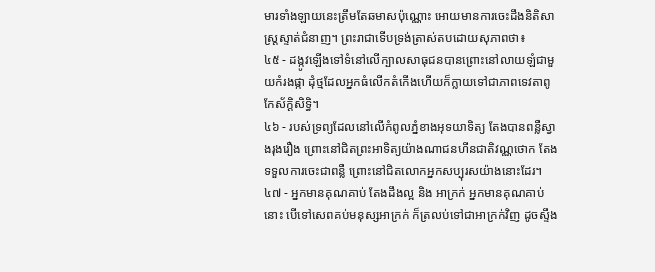មារទាំងឡាយនេះត្រឹមតែឆមាសប៉ុណ្ណោះ អោយមានការចេះដឹងនិតិសាស្រ្ដស្ទាត់ជំនាញ។ ព្រះរាជាទើបទ្រង់ត្រាស់តបដោយសុភាពថា៖
៤៥ - ដង្កូវឡើងទៅទំនៅលើក្បាលសាធុជនបានព្រោះនៅលាយឡំជាមួយកំរងផ្កា ដុំថ្មដែលអ្នកធំលើកតំកើងហើយក៏ក្លាយទៅជាភាពទេវតាពូកែស័ក្ដិសិទ្ធិ។
៤៦ - របស់ទ្រព្យដែលនៅលើកំពូលភ្នំខាងអុទយាទិត្យ តែងបានពន្លឺស្វាងរុងរឿង ព្រោះនៅជិតព្រះអាទិត្យយ៉ាងណាជនហីនជាតិវណ្ណថោក តែងទទួលការចេះជាពន្លឺ ព្រោះនៅជិតលោកអ្នកសប្បុរសយ៉ាងនោះដែរ។
៤៧ - អ្នកមានគុណគាប់ តែងដឹងល្អ និង អាក្រក់ អ្នកមានគុណគាប់នោះ បើទៅសេពគប់មនុស្សអាក្រក់ ក៏ត្រលប់ទៅជាអាក្រក់វិញ ដូចស្ទឹង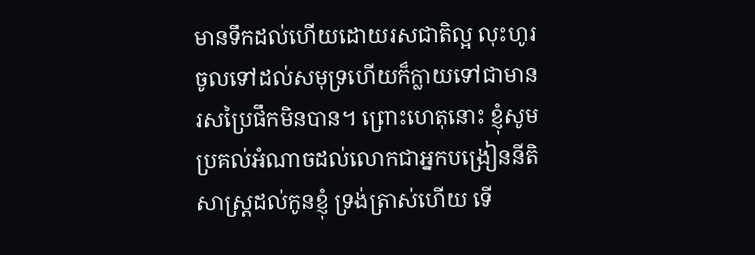មានទឹកដល់ហើយដោយរសជាតិល្អ លុះហូរចូលទៅដល់សមុទ្រហើយក៏ក្លាយទៅជាមានរសប្រៃផឹកមិនបាន។ ព្រោះហេតុនោះ ខ្ញុំសូមប្រគល់អំណាចដល់លោកជាអ្នកបង្រៀននីតិសាស្រ្ដដល់កូនខ្ញុំ ទ្រង់ត្រាស់ហើយ ទើ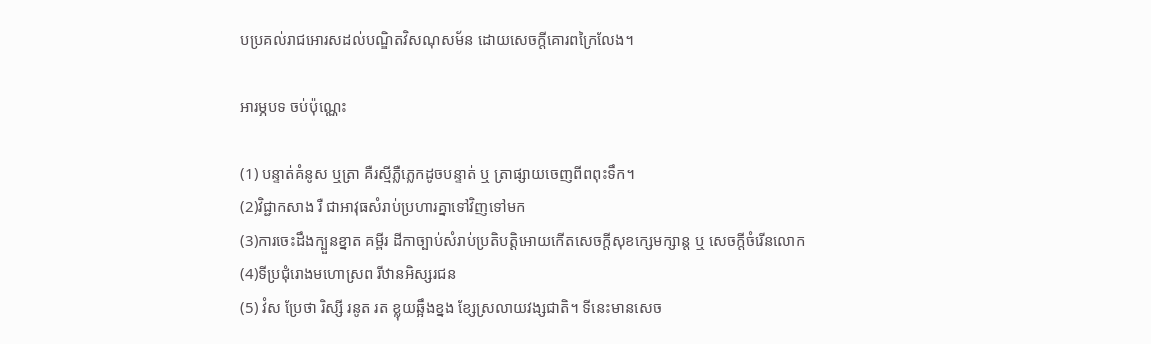បប្រគល់រាជអោរសដល់បណ្ឌិតវិសណុសម័ន ដោយសេចក្ដីគោរពក្រៃលែង។

អារម្ភបទ ចប់ប៉ុណ្ណេះ

(1) បន្ទាត់គំនូស ឬត្រា គឺរស្មីភ្លឺភ្លេកដូចបន្ទាត់ ឬ ត្រាផ្សាយចេញពីពពុះទឹក។
(2)វិជ្ជាកសាង រឺ ជាអាវុធសំរាប់ប្រហារគ្នាទៅវិញទៅមក
(3)ការចេះដឹងក្បួនខ្នាត គម្ពីរ ដីកាច្បាប់សំរាប់ប្រតិបត្ដិអោយកើតសេចក្ដីសុខក្សេមក្សាន្ដ ឬ សេចក្ដីចំរើនលោក
(4)ទីប្រជុំរោងមហោស្រព រីឋានអិស្សរជន
(5) វំស ប្រែថា រិស្សី រនូត រត ខ្លុយឆ្អឹងខ្នង ខ្សែស្រលាយវង្សជាតិ។ ទីនេះមានសេច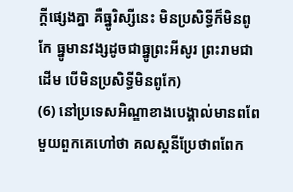ក្ដីផ្សេងគ្នា គឺធ្នូរិស្សីនេះ មិនប្រសិទ្ធីក៏មិនពូកែ ធ្នូមានវង្សដូចជាធ្នូព្រះអីសូរ ព្រះរាមជាដើម បើមិនប្រសិទ្ធីមិនពូកែ)
(6) នៅប្រទេសអិណ្ឌាខាងបេង្គាល់មានពពែមួយពួកគេហៅថា គលស្តនីប្រែថាពពែក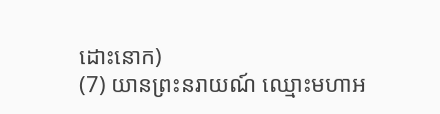ដោះនោក)
(7) យានព្រះនរាយណ៍ ឈ្មោះមហាអ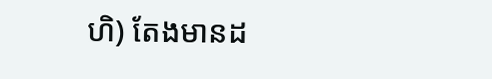ហិ) តែងមានដ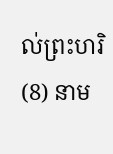ល់ព្រះហរិ
(8) នាម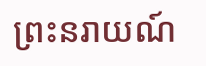ព្រះនរាយណ៍